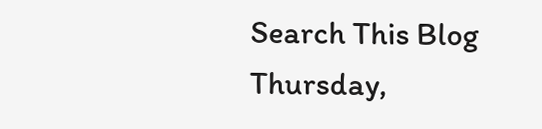Search This Blog
Thursday,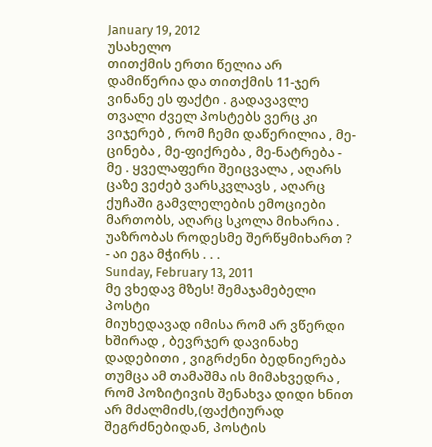January 19, 2012
უსახელო
თითქმის ერთი წელია არ დამიწერია და თითქმის 11-ჯერ ვინანე ეს ფაქტი . გადავავლე თვალი ძველ პოსტებს ვერც კი ვიჯერებ , რომ ჩემი დაწერილია , მე-ცინება , მე-ფიქრება , მე-ნატრება - მე . ყველაფერი შეიცვალა , აღარს ცაზე ვეძებ ვარსკვლავს , აღარც ქუჩაში გამვლელების ემოციები მართობს, აღარც სკოლა მიხარია . უაზრობას როდესმე შერწყმიხართ ? - აი ეგა მჭირს . . .
Sunday, February 13, 2011
მე ვხედავ მზეს! შემაჯამებელი პოსტი
მიუხედავად იმისა რომ არ ვწერდი ხშირად , ბევრჯერ დავინახე დადებითი , ვიგრძენი ბედნიერება თუმცა ამ თამაშმა ის მიმახვედრა , რომ პოზიტივის შენახვა დიდი ხნით არ მძალმიძს,(ფაქტიურად შეგრძნებიდან, პოსტის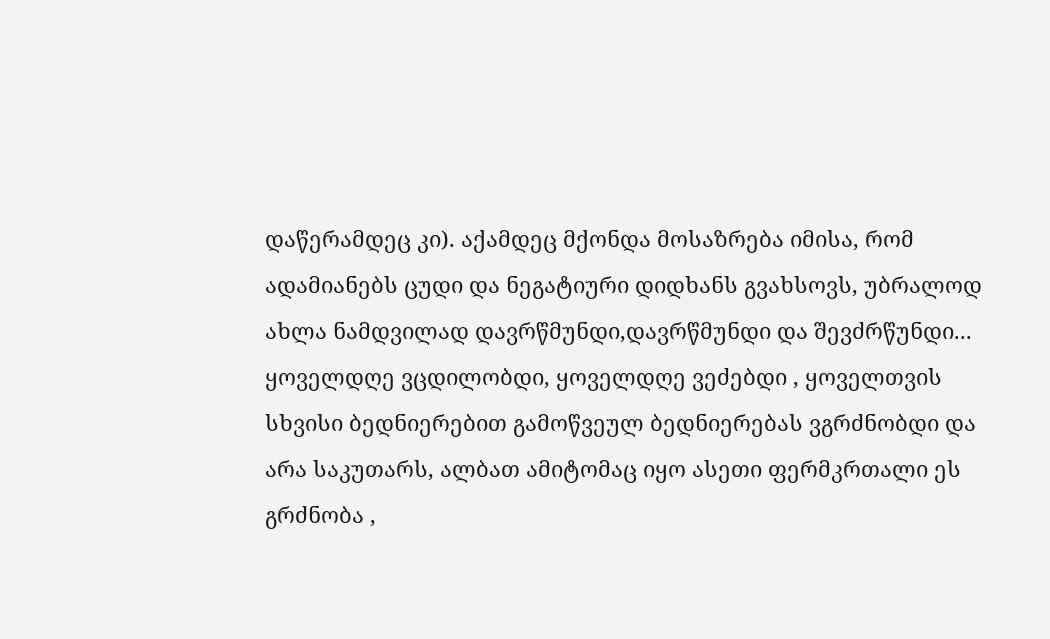დაწერამდეც კი). აქამდეც მქონდა მოსაზრება იმისა, რომ ადამიანებს ცუდი და ნეგატიური დიდხანს გვახსოვს, უბრალოდ ახლა ნამდვილად დავრწმუნდი,დავრწმუნდი და შევძრწუნდი... ყოველდღე ვცდილობდი, ყოველდღე ვეძებდი , ყოველთვის სხვისი ბედნიერებით გამოწვეულ ბედნიერებას ვგრძნობდი და არა საკუთარს, ალბათ ამიტომაც იყო ასეთი ფერმკრთალი ეს გრძნობა ,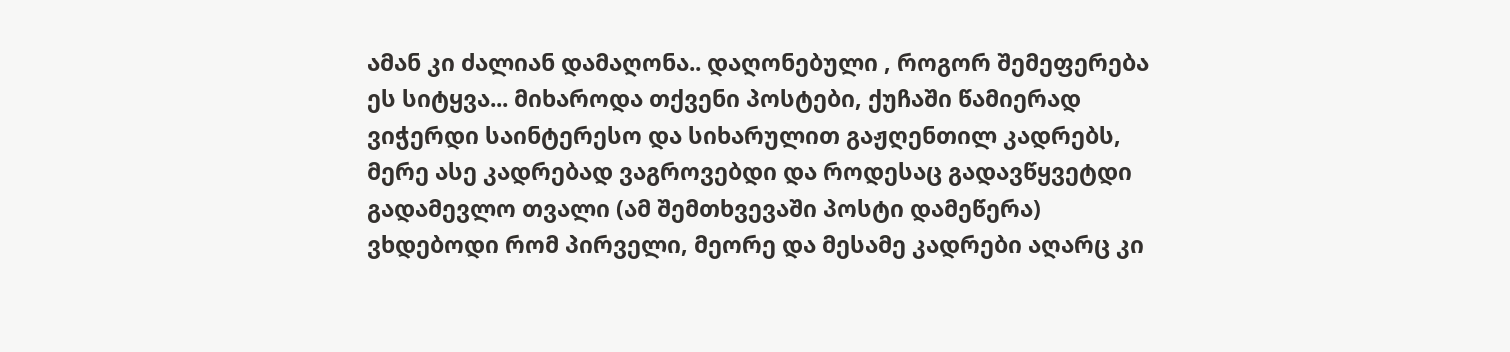ამან კი ძალიან დამაღონა.. დაღონებული , როგორ შემეფერება ეს სიტყვა... მიხაროდა თქვენი პოსტები, ქუჩაში წამიერად ვიჭერდი საინტერესო და სიხარულით გაჟღენთილ კადრებს, მერე ასე კადრებად ვაგროვებდი და როდესაც გადავწყვეტდი გადამევლო თვალი (ამ შემთხვევაში პოსტი დამეწერა) ვხდებოდი რომ პირველი, მეორე და მესამე კადრები აღარც კი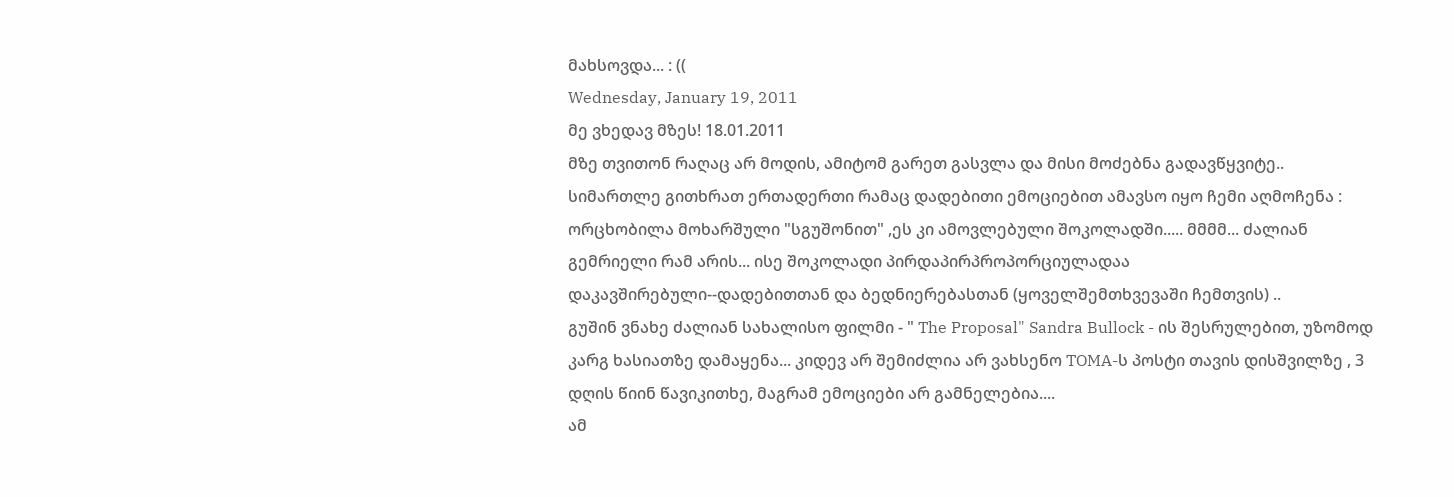მახსოვდა... : ((
Wednesday, January 19, 2011
მე ვხედავ მზეს! 18.01.2011
მზე თვითონ რაღაც არ მოდის, ამიტომ გარეთ გასვლა და მისი მოძებნა გადავწყვიტე.. სიმართლე გითხრათ ერთადერთი რამაც დადებითი ემოციებით ამავსო იყო ჩემი აღმოჩენა : ორცხობილა მოხარშული "სგუშონით" ,ეს კი ამოვლებული შოკოლადში..... მმმმ... ძალიან გემრიელი რამ არის... ისე შოკოლადი პირდაპირპროპორციულადაა დაკავშირებული--დადებითთან და ბედნიერებასთან (ყოველშემთხვევაში ჩემთვის) ..
გუშინ ვნახე ძალიან სახალისო ფილმი - " The Proposal" Sandra Bullock - ის შესრულებით, უზომოდ კარგ ხასიათზე დამაყენა... კიდევ არ შემიძლია არ ვახსენო TOMA-ს პოსტი თავის დისშვილზე , 3 დღის წიინ წავიკითხე, მაგრამ ემოციები არ გამნელებია....
ამ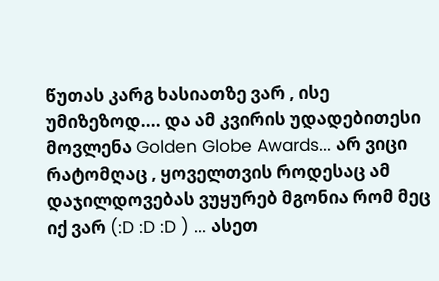წუთას კარგ ხასიათზე ვარ , ისე უმიზეზოდ.... და ამ კვირის უდადებითესი მოვლენა Golden Globe Awards... არ ვიცი რატომღაც , ყოველთვის როდესაც ამ დაჯილდოვებას ვუყურებ მგონია რომ მეც იქ ვარ (:D :D :D ) ... ასეთ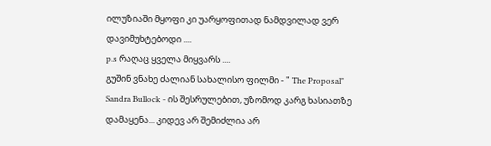ილუზიაში მყოფი კი უარყოფითად ნამდვილად ვერ დავიმუხტებოდი ....
p.s რაღაც ყველა მიყვარს ....
გუშინ ვნახე ძალიან სახალისო ფილმი - " The Proposal" Sandra Bullock - ის შესრულებით, უზომოდ კარგ ხასიათზე დამაყენა... კიდევ არ შემიძლია არ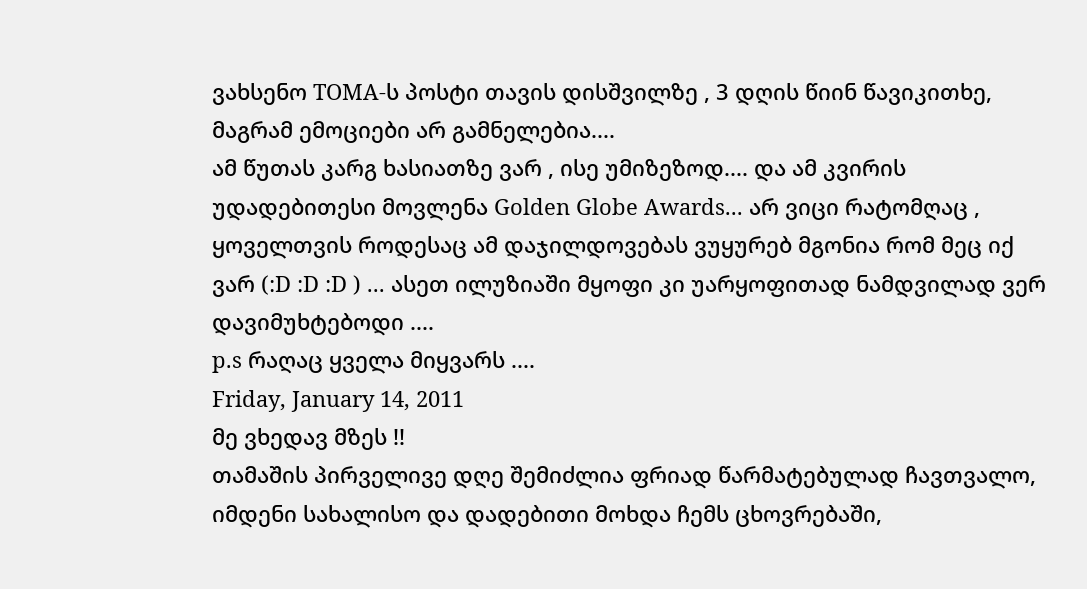ვახსენო TOMA-ს პოსტი თავის დისშვილზე , 3 დღის წიინ წავიკითხე, მაგრამ ემოციები არ გამნელებია....
ამ წუთას კარგ ხასიათზე ვარ , ისე უმიზეზოდ.... და ამ კვირის უდადებითესი მოვლენა Golden Globe Awards... არ ვიცი რატომღაც , ყოველთვის როდესაც ამ დაჯილდოვებას ვუყურებ მგონია რომ მეც იქ ვარ (:D :D :D ) ... ასეთ ილუზიაში მყოფი კი უარყოფითად ნამდვილად ვერ დავიმუხტებოდი ....
p.s რაღაც ყველა მიყვარს ....
Friday, January 14, 2011
მე ვხედავ მზეს !!
თამაშის პირველივე დღე შემიძლია ფრიად წარმატებულად ჩავთვალო, იმდენი სახალისო და დადებითი მოხდა ჩემს ცხოვრებაში,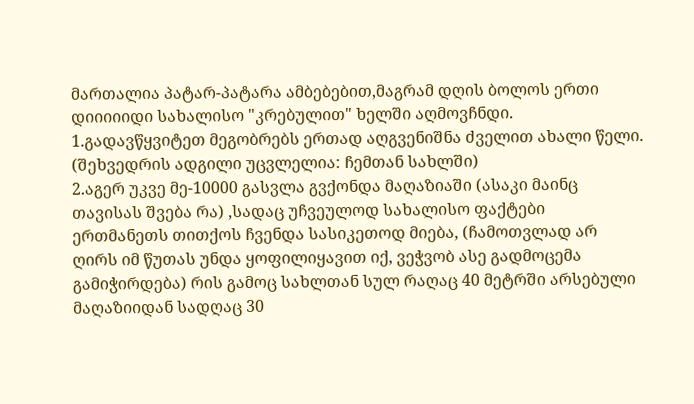მართალია პატარ-პატარა ამბებებით,მაგრამ დღის ბოლოს ერთი დიიიიიდი სახალისო "კრებულით" ხელში აღმოვჩნდი.
1.გადავწყვიტეთ მეგობრებს ერთად აღგვენიშნა ძველით ახალი წელი. (შეხვედრის ადგილი უცვლელია: ჩემთან სახლში)
2.აგერ უკვე მე-10000 გასვლა გვქონდა მაღაზიაში (ასაკი მაინც თავისას შვება რა) ,სადაც უჩვეულოდ სახალისო ფაქტები ერთმანეთს თითქოს ჩვენდა სასიკეთოდ მიება, (ჩამოთვლად არ ღირს იმ წუთას უნდა ყოფილიყავით იქ, ვეჭვობ ასე გადმოცემა გამიჭირდება) რის გამოც სახლთან სულ რაღაც 40 მეტრში არსებული მაღაზიიდან სადღაც 30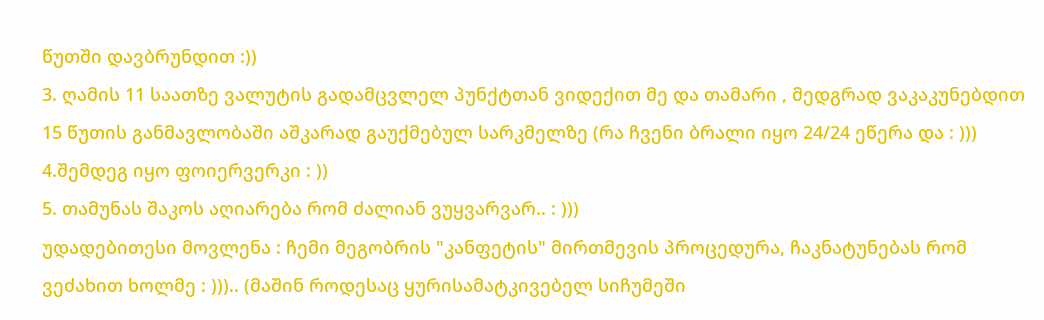წუთში დავბრუნდით :))
3. ღამის 11 საათზე ვალუტის გადამცვლელ პუნქტთან ვიდექით მე და თამარი , მედგრად ვაკაკუნებდით 15 წუთის განმავლობაში აშკარად გაუქმებულ სარკმელზე (რა ჩვენი ბრალი იყო 24/24 ეწერა და : )))
4.შემდეგ იყო ფოიერვერკი : ))
5. თამუნას შაკოს აღიარება რომ ძალიან ვუყვარვარ.. : )))
უდადებითესი მოვლენა : ჩემი მეგობრის "კანფეტის" მირთმევის პროცედურა, ჩაკნატუნებას რომ ვეძახით ხოლმე : ))).. (მაშინ როდესაც ყურისამატკივებელ სიჩუმეში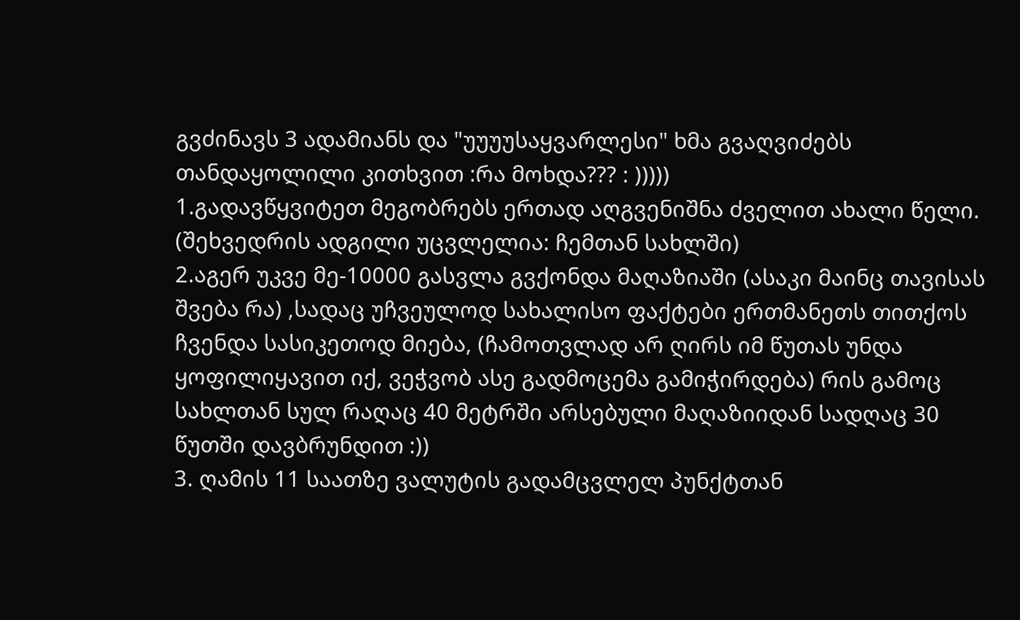გვძინავს 3 ადამიანს და "უუუუსაყვარლესი" ხმა გვაღვიძებს თანდაყოლილი კითხვით :რა მოხდა??? : )))))
1.გადავწყვიტეთ მეგობრებს ერთად აღგვენიშნა ძველით ახალი წელი. (შეხვედრის ადგილი უცვლელია: ჩემთან სახლში)
2.აგერ უკვე მე-10000 გასვლა გვქონდა მაღაზიაში (ასაკი მაინც თავისას შვება რა) ,სადაც უჩვეულოდ სახალისო ფაქტები ერთმანეთს თითქოს ჩვენდა სასიკეთოდ მიება, (ჩამოთვლად არ ღირს იმ წუთას უნდა ყოფილიყავით იქ, ვეჭვობ ასე გადმოცემა გამიჭირდება) რის გამოც სახლთან სულ რაღაც 40 მეტრში არსებული მაღაზიიდან სადღაც 30 წუთში დავბრუნდით :))
3. ღამის 11 საათზე ვალუტის გადამცვლელ პუნქტთან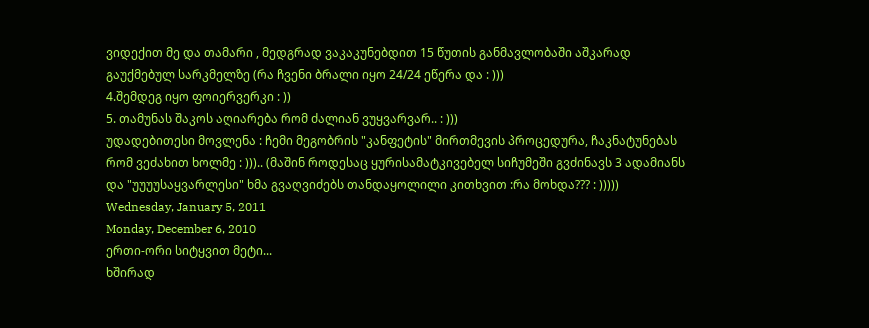ვიდექით მე და თამარი , მედგრად ვაკაკუნებდით 15 წუთის განმავლობაში აშკარად გაუქმებულ სარკმელზე (რა ჩვენი ბრალი იყო 24/24 ეწერა და : )))
4.შემდეგ იყო ფოიერვერკი : ))
5. თამუნას შაკოს აღიარება რომ ძალიან ვუყვარვარ.. : )))
უდადებითესი მოვლენა : ჩემი მეგობრის "კანფეტის" მირთმევის პროცედურა, ჩაკნატუნებას რომ ვეძახით ხოლმე : ))).. (მაშინ როდესაც ყურისამატკივებელ სიჩუმეში გვძინავს 3 ადამიანს და "უუუუსაყვარლესი" ხმა გვაღვიძებს თანდაყოლილი კითხვით :რა მოხდა??? : )))))
Wednesday, January 5, 2011
Monday, December 6, 2010
ერთი-ორი სიტყვით მეტი...
ხშირად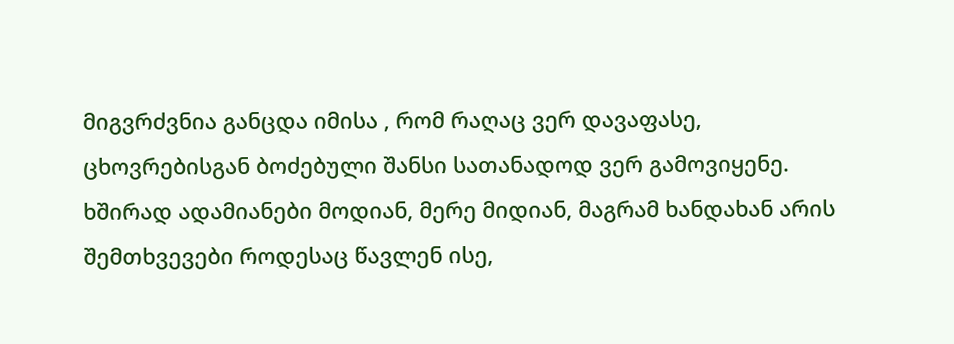მიგვრძვნია განცდა იმისა , რომ რაღაც ვერ დავაფასე, ცხოვრებისგან ბოძებული შანსი სათანადოდ ვერ გამოვიყენე.
ხშირად ადამიანები მოდიან, მერე მიდიან, მაგრამ ხანდახან არის შემთხვევები როდესაც წავლენ ისე,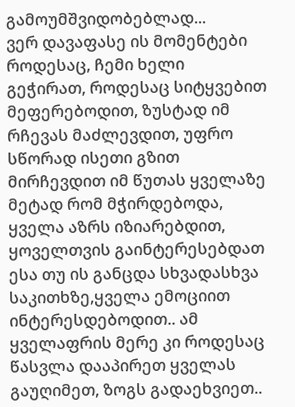გამოუმშვიდობებლად...
ვერ დავაფასე ის მომენტები როდესაც, ჩემი ხელი გეჭირათ, როდესაც სიტყვებით მეფერებოდით, ზუსტად იმ რჩევას მაძლევდით, უფრო სწორად ისეთი გზით მირჩევდით იმ წუთას ყველაზე მეტად რომ მჭირდებოდა, ყველა აზრს იზიარებდით, ყოველთვის გაინტერესებდათ ესა თუ ის განცდა სხვადასხვა საკითხზე,ყველა ემოციით ინტერესდებოდით.. ამ ყველაფრის მერე კი როდესაც წასვლა დააპირეთ ყველას გაუღიმეთ, ზოგს გადაეხვიეთ..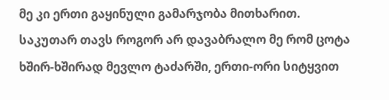მე კი ერთი გაყინული გამარჯობა მითხარით.
საკუთარ თავს როგორ არ დავაბრალო მე რომ ცოტა ხშირ-ხშირად მევლო ტაძარში, ერთი-ორი სიტყვით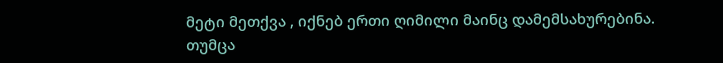მეტი მეთქვა , იქნებ ერთი ღიმილი მაინც დამემსახურებინა. თუმცა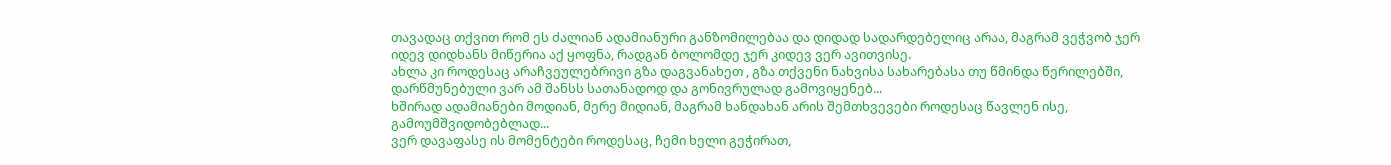თავადაც თქვით რომ ეს ძალიან ადამიანური განზომილებაა და დიდად სადარდებელიც არაა, მაგრამ ვეჭვობ ჯერ იდევ დიდხანს მიწერია აქ ყოფნა, რადგან ბოლომდე ჯერ კიდევ ვერ ავითვისე.
ახლა კი როდესაც არაჩვეულებრივი გზა დაგვანახეთ , გზა თქვენი ნახვისა სახარებასა თუ წმინდა წერილებში, დარწმუნებული ვარ ამ შანსს სათანადოდ და გონივრულად გამოვიყენებ...
ხშირად ადამიანები მოდიან, მერე მიდიან, მაგრამ ხანდახან არის შემთხვევები როდესაც წავლენ ისე, გამოუმშვიდობებლად...
ვერ დავაფასე ის მომენტები როდესაც, ჩემი ხელი გეჭირათ,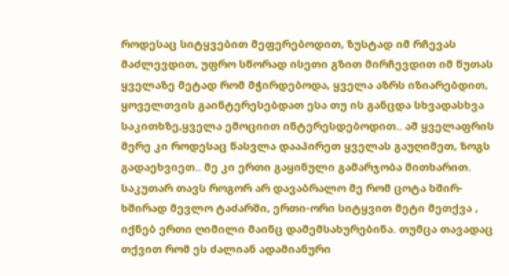როდესაც სიტყვებით მეფერებოდით, ზუსტად იმ რჩევას მაძლევდით, უფრო სწორად ისეთი გზით მირჩევდით იმ წუთას ყველაზე მეტად რომ მჭირდებოდა, ყველა აზრს იზიარებდით, ყოველთვის გაინტერესებდათ ესა თუ ის განცდა სხვადასხვა საკითხზე,ყველა ემოციით ინტერესდებოდით.. ამ ყველაფრის მერე კი როდესაც წასვლა დააპირეთ ყველას გაუღიმეთ, ზოგს გადაეხვიეთ.. მე კი ერთი გაყინული გამარჯობა მითხარით.
საკუთარ თავს როგორ არ დავაბრალო მე რომ ცოტა ხშირ-ხშირად მევლო ტაძარში, ერთი-ორი სიტყვით მეტი მეთქვა , იქნებ ერთი ღიმილი მაინც დამემსახურებინა. თუმცა თავადაც თქვით რომ ეს ძალიან ადამიანური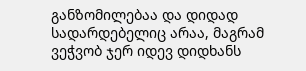განზომილებაა და დიდად სადარდებელიც არაა, მაგრამ ვეჭვობ ჯერ იდევ დიდხანს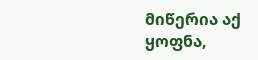მიწერია აქ ყოფნა,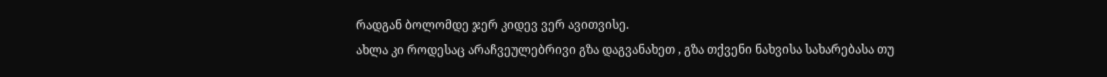რადგან ბოლომდე ჯერ კიდევ ვერ ავითვისე.
ახლა კი როდესაც არაჩვეულებრივი გზა დაგვანახეთ , გზა თქვენი ნახვისა სახარებასა თუ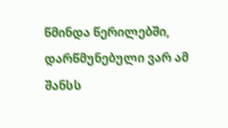წმინდა წერილებში, დარწმუნებული ვარ ამ შანსს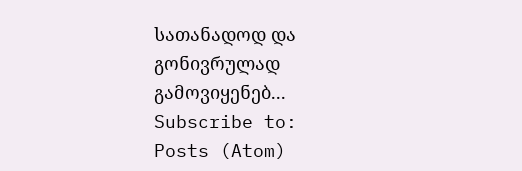სათანადოდ და გონივრულად გამოვიყენებ...
Subscribe to:
Posts (Atom)